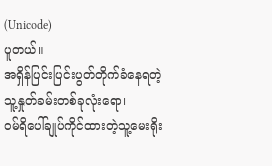(Unicode)
ပူတယ်။
အရှိန်ပြင်းပြင်းပွတ်တိုက်ခံနေရတဲ့
သူ့နှုတ်ခမ်းတစ်ခုလုံးရော၊
ဝမ်ရိပေါ်ချုပ်ကိုင်ထားတဲ့သူ့မေးရိုး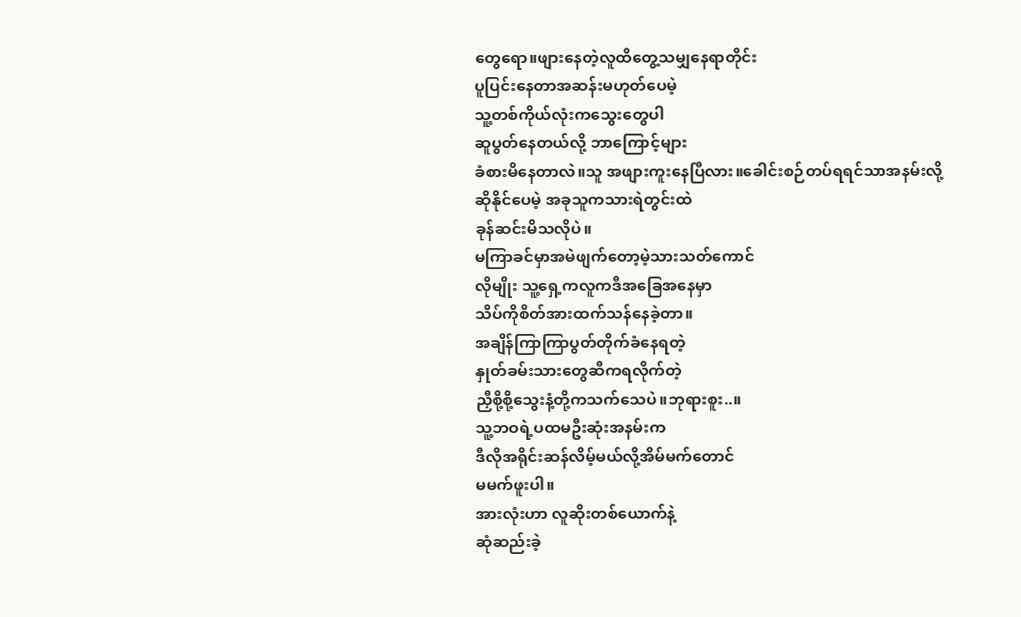တွေရော။ဖျားနေတဲ့လူထိတွေ့သမျှနေရာတိုင်း
ပူပြင်းနေတာအဆန်းမဟုတ်ပေမဲ့
သူ့တစ်ကိုယ်လုံးကသွေးတွေပါ
ဆူပွတ်နေတယ်လို့ ဘာကြောင့်များ
ခံစားမိနေတာလဲ။သူ အဖျားကူးနေပြီလား။ခေါင်းစဉ်တပ်ရရင်သာအနမ်းလို့
ဆိုနိုင်ပေမဲ့ အခုသူကသားရဲတွင်းထဲ
ခုန်ဆင်းမိသလိုပဲ။
မကြာခင်မှာအမဲဖျက်တော့မဲ့သားသတ်ကောင်
လိုမျိုး သူ့ရှေ့ကလူကဒီအခြေအနေမှာ
သိပ်ကိုစိတ်အားထက်သန်နေခဲ့တာ။
အချိန်ကြာကြာပွတ်တိုက်ခံနေရတဲ့
နှုတ်ခမ်းသားတွေဆီကရလိုက်တဲ့
ညှီစို့စို့သွေးနံ့တို့ကသက်သေပဲ။ဘုရားစူး..။
သူ့ဘဝရဲ့ပထမဦးဆုံးအနမ်းက
ဒီလိုအရိုင်းဆန်လိမ့်မယ်လို့အိမ်မက်တောင်
မမက်ဖူးပါ။
အားလုံးဟာ လူဆိုးတစ်ယောက်နဲ့
ဆုံဆည်းခဲ့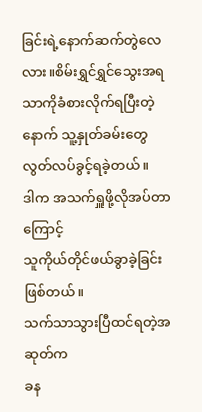ခြင်းရဲ့နောက်ဆက်တွဲလေလား။စိမ်းရွှင်ရွှင်သွေးအရသာကိုခံစားလိုက်ရပြီးတဲ့
နောက် သူ့နှုတ်ခမ်းတွေလွတ်လပ်ခွင့်ရခဲ့တယ်။
ဒါက အသက်ရှူဖို့လိုအပ်တာကြောင့်
သူကိုယ်တိုင်ဖယ်ခွာခဲ့ခြင်းဖြစ်တယ်။
သက်သာသွားပြီထင်ရတဲ့အဆုတ်က
ခန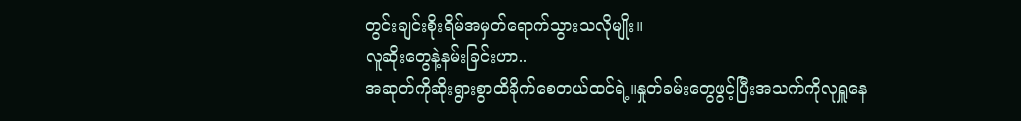တွင်းချင်းစိုးရိမ်အမှတ်ရောက်သွားသလိုမျိုး။
လူဆိုးတွေနဲ့နမ်းခြင်းဟာ..
အဆုတ်ကိုဆိုးရွားစွာထိခိုက်စေတယ်ထင်ရဲ့။နှုတ်ခမ်းတွေဖွင့်ပြီးအသက်ကိုလုရှူနေ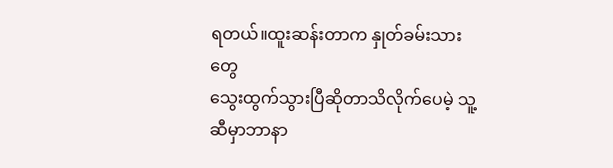ရတယ်။ထူးဆန်းတာက နှုတ်ခမ်းသားတွေ
သွေးထွက်သွားပြီဆိုတာသိလိုက်ပေမဲ့ သူ့ဆီမှာဘာနာ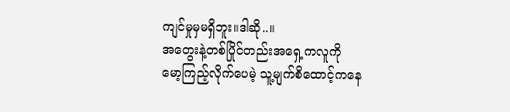ကျင်မှုမှမရှိဘူး။ဒါဆို..။
အတွေးနဲ့တစ်ပြိုင်တည်းအရှေ့ကလူကို
မော့ကြည့်လိုက်ပေမဲ့ သူ့မျက်စိထောင့်ကနေ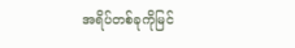အရိပ်တစ်ခုကိုမြင်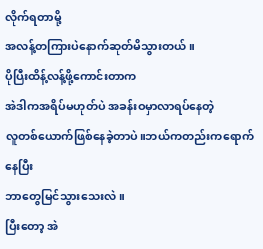လိုက်ရတာမို့
အလန့်တကြားပဲနောက်ဆုတ်မိသွားတယ်။
ပိုပြီးထိန့်လန့်ဖို့ကောင်းတာက
အဲဒါကအရိပ်မဟုတ်ပဲ အခန်းဝမှာလာရပ်နေတဲ့
လူတစ်ယောက်ဖြစ်နေခဲ့တာပဲ။ဘယ်ကတည်းကရောက်နေပြီး
ဘာတွေမြင်သွားသေးလဲ။
ပြီးတော့ အဲ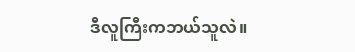ဒီလူကြီးကဘယ်သူလဲ။